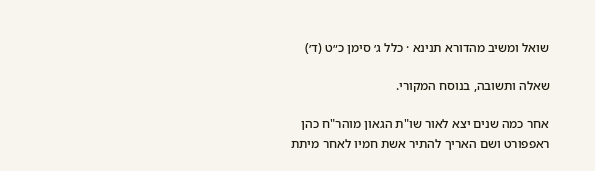שואל ומשיב מהדורא תנינא · כלל ג׳ סימן כ״ט (ד׳)

שאלה ותשובה, בנוסח המקורי.

אחר כמה שנים יצא לאור שו"ת הגאון מוהר"ח כהן ראפפורט ושם האריך להתיר אשת חמיו לאחר מיתת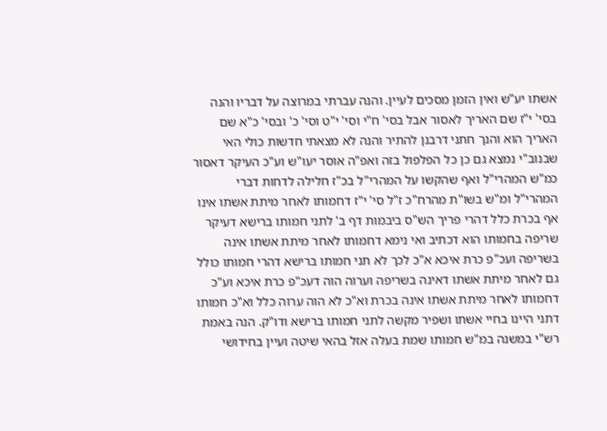אשתו יע"ש ואין הזמן מסכים לעיין. והנה עברתי במרוצה על דבריו והנה בסי' י"ז שם האריך לאסור אבל בסי' ח"י וסי' י"ט וסי' כ' ובסי' כ"א שם האריך הוא והנך חתני דרבנן להתיר והנה לא מצאתי חדשות כולי האי שבנוב"י נמצא גם כן כל הפלפול בזה ואפ"ה אוסר יעו"ש וע"כ העיקר דאסור כמ"ש המהרי"ל ואף שהקשו על המהרי"ל בכ"ז חלילה לדחות דברי המהרי"ל ומ"ש בשו"ת מהרח"כ ז"ל סי' י"ז דחמותו לאחר מיתת אשתו אינו אף בכרת כלל דהרי פריך הש"ס ביבמות דף ב' לתני חמותו ברישא דעיקר שריפה בחמותו הוא דכתיב ואי נימא דחמותו לאחר מיתת אשתו אינה בשריפה ועכ"פ כרת איכא א"כ לכך לא תני חמותו ברישא דהרי חמותו כולל גם לאחר מיתת אשתו דאינה בשריפה וערוה הוה דעכ"פ כרת איכא וע"כ דחמותו לאחר מיתת אשתו אינה בכרת וא"כ לא הוה ערוה כלל וא"כ חמותו דתני היינו בחיי אשתו ושפיר מקשה לתני חמותו ברישא ודו"ק. הנה באמת רש"י במשנה במ"ש חמותו שמת בעלה אזל בהאי שיטה ועיין בחידושי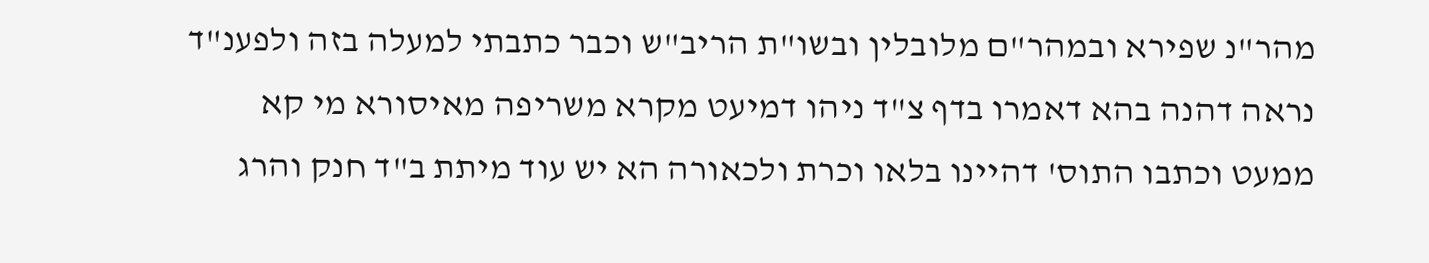מהר"נ שפירא ובמהר"ם מלובלין ובשו"ת הריב"ש וכבר כתבתי למעלה בזה ולפענ"ד נראה דהנה בהא דאמרו בדף צ"ד ניהו דמיעט מקרא משריפה מאיסורא מי קא ממעט וכתבו התוס' דהיינו בלאו וכרת ולכאורה הא יש עוד מיתת ב"ד חנק והרג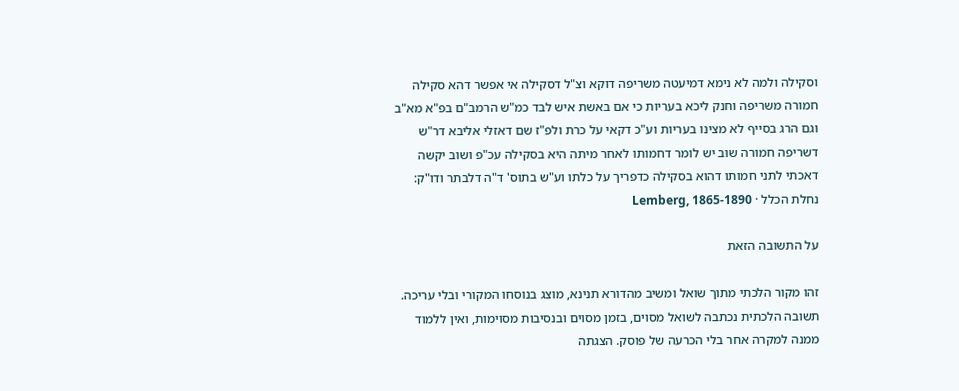וסקילה ולמה לא נימא דמיעטה משריפה דוקא וצ"ל דסקילה אי אפשר דהא סקילה חמורה משריפה וחנק ליכא בעריות כי אם באשת איש לבד כמ"ש הרמב"ם בפ"א מא"ב וגם הרג בסייף לא מצינו בעריות וע"כ דקאי על כרת ולפ"ז שם דאזלי אליבא דר"ש דשריפה חמורה שוב יש לומר דחמותו לאחר מיתה היא בסקילה עכ"פ ושוב יקשה דאכתי לתני חמותו דהוא בסקילה כדפריך על כלתו וע"ש בתוס' ד"ה דלבתר ודו"ק:
נחלת הכלל · Lemberg, 1865-1890

על התשובה הזאת

זהו מקור הלכתי מתוך שואל ומשיב מהדורא תנינא, מוצג בנוסחו המקורי ובלי עריכה. תשובה הלכתית נכתבה לשואל מסוים, בזמן מסוים ובנסיבות מסוימות, ואין ללמוד ממנה למקרה אחר בלי הכרעה של פוסק. הצגתה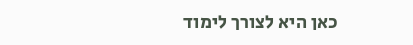כאן היא לצורך לימוד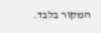המקור בלבד.